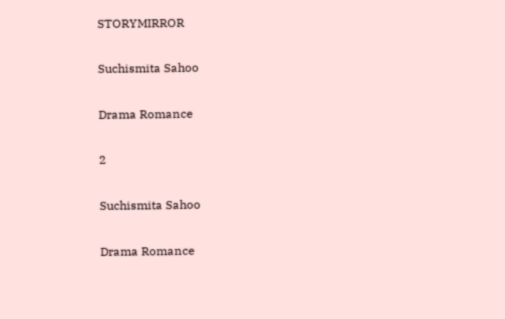STORYMIRROR

Suchismita Sahoo

Drama Romance

2

Suchismita Sahoo

Drama Romance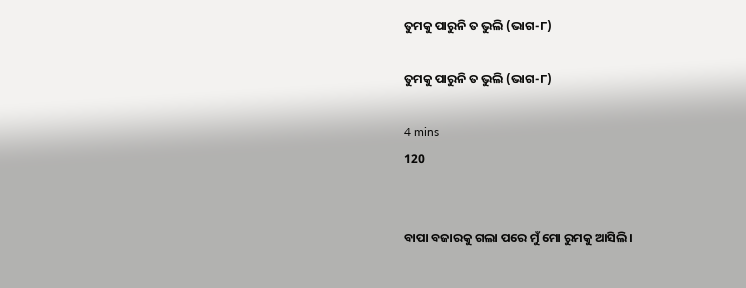ତୁମକୁ ପାରୁନି ତ ଭୁଲି (ଭାଗ-୮)

ତୁମକୁ ପାରୁନି ତ ଭୁଲି (ଭାଗ-୮)

4 mins
120


ବାପା ବଜାରକୁ ଗଲା ପରେ ମୁଁ ମୋ ରୁମକୁ ଆସିଲି।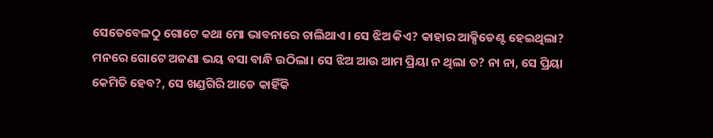ସେତେବେଳଠୁ ଗୋଟେ କଥା ମୋ ଭାବନାରେ ଚାଲିଥାଏ। ସେ ଝିଅ କିଏ? କାହାର ଆକ୍ସିଡେଣ୍ଟ ହେଇଥିଲା? ମନରେ ଗୋଟେ ଅଜଣା ଭୟ ବସା ବାନ୍ଧି ଉଠିଲା। ସେ ଝିଅ ଆଉ ଆମ ପ୍ରିୟା ନ ଥିଲା ତ? ନା ନା, ସେ ପ୍ରିୟା କେମିତି ହେବ?, ସେ ଖଣ୍ଡଗିରି ଆଡେ କାହିଁକି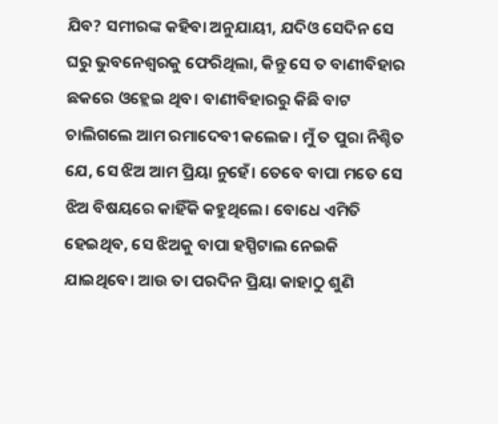ଯିବ? ସମୀରଙ୍କ କହିବା ଅନୁଯାୟୀ, ଯଦିଓ ସେଦିନ ସେ ଘରୁ ଭୁବନେଶ୍ୱରକୁ ଫେରିଥିଲା, କିନ୍ତୁ ସେ ତ ବାଣୀବିହାର ଛକରେ ଓହ୍ଲେଇ ଥିବ। ବାଣୀବିହାରରୁ କିଛି ବାଟ ଚାଲିଗଲେ ଆମ ରମାଦେବୀ କଲେଜ। ମୁଁ ତ ପୁରା ନିଶ୍ଚିତ ଯେ, ସେ ଝିଅ ଆମ ପ୍ରିୟା ନୁହେଁ। ତେବେ ବାପା ମତେ ସେ ଝିଅ ବିଷୟରେ କାହିଁକି କହୁଥିଲେ। ବୋଧେ ଏମିତି ହେଇଥିବ, ସେ ଝିଅକୁ ବାପା ହସ୍ପିଟାଲ ନେଇକି ଯାଇଥିବେ। ଆଉ ତା ପରଦିନ ପ୍ରିୟା କାହାଠୁ ଶୁଣି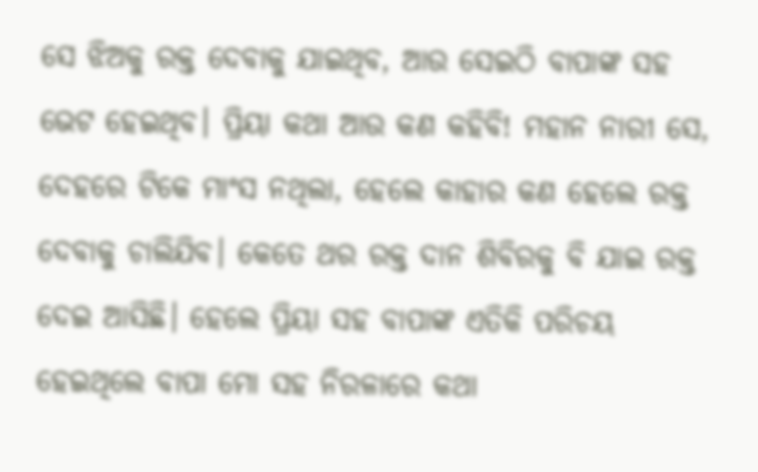ସେ ଝିଅକୁ ରକ୍ତ ଦେବାକୁ ଯାଇଥିବ, ଆଉ ସେଇଠି ବାପାଙ୍କ ସହ ଭେଟ ହେଇଥିବ। ପ୍ରିୟା କଥା ଆଉ କଣ କହିବି! ମହାନ ନାରୀ ସେ, ଦେହରେ ଟିକେ ମାଂସ ନଥିଲା, ହେଲେ କାହାର କଣ ହେଲେ ରକ୍ତ ଦେବାକୁ ଚାଲିଯିବ। କେତେ ଥର ରକ୍ତ ଦାନ ଶିବିରକୁ ବି ଯାଇ ରକ୍ତ ଦେଇ ଆସିଛି। ହେଲେ ପ୍ରିୟା ସହ ବାପାଙ୍କ ଏତିକି ପରିଚୟ ହେଇଥିଲେ ବାପା ମୋ ସହ ନିରଳାରେ କଥା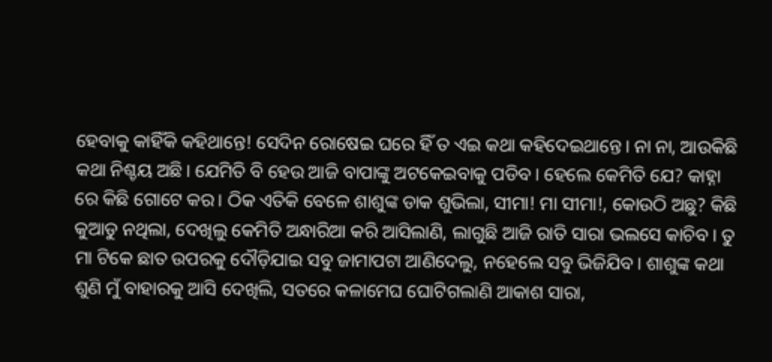ହେବାକୁ କାହିଁକି କହିଥାନ୍ତେ! ସେଦିନ ରୋଷେଇ ଘରେ ହିଁ ତ ଏଇ କଥା କହିଦେଇଥାନ୍ତେ। ନା ନା, ଆଉକିଛି କଥା ନିଶ୍ଚୟ ଅଛି। ଯେମିତି ବି ହେଉ ଆଜି ବାପାଙ୍କୁ ଅଟକେଇବାକୁ ପଡିବ। ହେଲେ କେମିତି ଯେ? କାହ୍ନା ରେ କିଛି ଗୋଟେ କର। ଠିକ ଏତିକି ବେଳେ ଶାଶୁଙ୍କ ଡାକ ଶୁଭିଲା, ସୀମା! ମା ସୀମା!, କୋଉଠି ଅଛୁ? କିଛି କୁଆଡୁ ନଥିଲା, ଦେଖିଲୁ କେମିତି ଅନ୍ଧାରିଆ କରି ଆସିଲାଣି, ଲାଗୁଛି ଆଜି ରାତି ସାରା ଭଲସେ କାଚିବ। ତୁ ମା ଟିକେ ଛାତ ଉପରକୁ ଦୌଡ଼ିଯାଇ ସବୁ ଜାମାପଟା ଆଣିଦେଲୁ, ନହେଲେ ସବୁ ଭିଜିଯିବ। ଶାଶୁଙ୍କ କଥା ଶୁଣି ମୁଁ ବାହାରକୁ ଆସି ଦେଖିଲି, ସତରେ କଳାମେଘ ଘୋଟିଗଲାଣି ଆକାଶ ସାରା,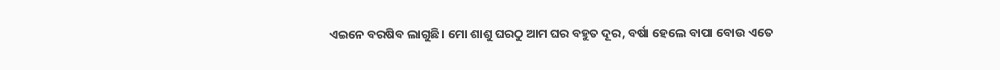ଏଇନେ ବରଷିବ ଲାଗୁଛି। ମୋ ଶାଶୁ ଘରଠୁ ଆମ ଘର ବହୁତ ଦୂର, ବର୍ଷା ହେଲେ ବାପା ବୋଉ ଏତେ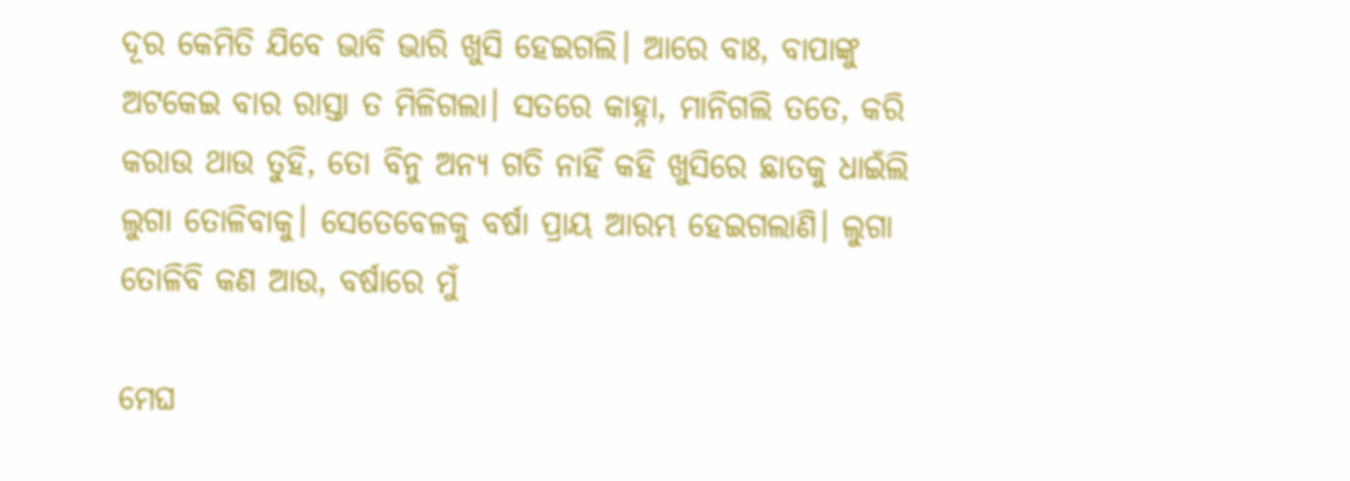ଦୂର କେମିତି ଯିବେ ଭାବି ଭାରି ଖୁସି ହେଇଗଲି। ଆରେ ବାଃ, ବାପାଙ୍କୁ ଅଟକେଇ ବାର ରାସ୍ତା ତ ମିଳିଗଲା। ସତରେ କାହ୍ନା, ମାନିଗଲି ତତେ, କରି କରାଉ ଥାଉ ତୁହି, ତୋ ବିନୁ ଅନ୍ୟ ଗତି ନାହିଁ କହି ଖୁସିରେ ଛାତକୁ ଧାଇଁଲି ଲୁଗା ତୋଳିବାକୁ। ସେତେବେଳକୁ ବର୍ଷା ପ୍ରାୟ ଆରମ୍ଭ ହେଇଗଲାଣି। ଲୁଗା ତୋଳିବି କଣ ଆଉ, ବର୍ଷାରେ ମୁଁ

ମେଘ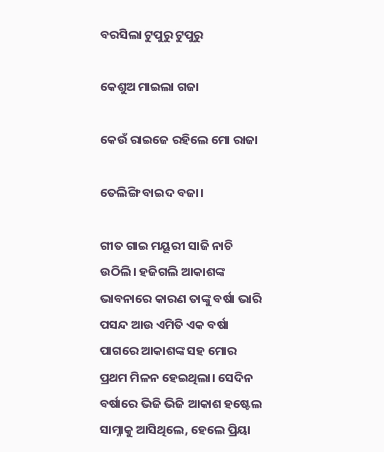ବରସିଲା ଟୁପୁରୁ ଟୁପୁରୁ

କେଶୁଅ ମାଇଲା ଗଜା

କେଉଁ ରାଇଜେ ରହିଲେ ମୋ ରାଜା

ତେଲିଙ୍ଗି ବାଇଦ ବଜା।

ଗୀତ ଗାଇ ମୟୂରୀ ସାଜି ନାଚି ଉଠିଲି। ହଜିଗଲି ଆକାଶଙ୍କ ଭାବନାରେ କାରଣ ତାଙ୍କୁ ବର୍ଷା ଭାରି ପସନ୍ଦ ଆଉ ଏମିତି ଏକ ବର୍ଷା ପାଗରେ ଆକାଶଙ୍କ ସହ ମୋର ପ୍ରଥମ ମିଳନ ହେଇଥିଲା। ସେଦିନ ବର୍ଷାରେ ଭିଜି ଭିଜି ଆକାଶ ହଷ୍ଟେଲ ସାମ୍ନାକୁ ଆସିଥିଲେ, ହେଲେ ପ୍ରିୟା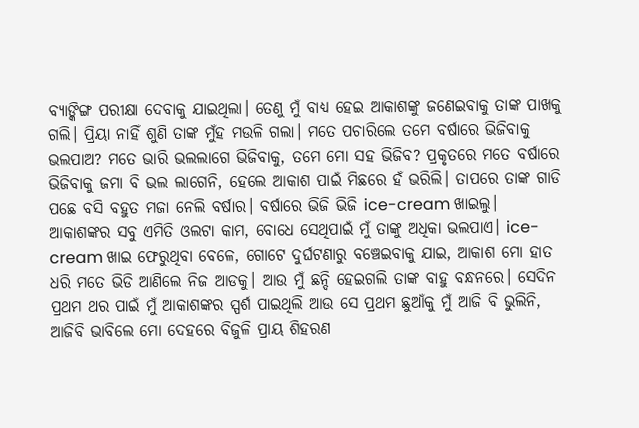ବ୍ୟାଙ୍କିଙ୍ଗ ପରୀକ୍ଷା ଦେବାକୁ ଯାଇଥିଲା। ତେଣୁ ମୁଁ ବାଧ୍ୟ ହେଇ ଆକାଶଙ୍କୁ ଜଣେଇବାକୁ ତାଙ୍କ ପାଖକୁ ଗଲି। ପ୍ରିୟା ନାହିଁ ଶୁଣି ତାଙ୍କ ମୁଁହ ମଉଳି ଗଲା। ମତେ ପଚାରିଲେ ତମେ ବର୍ଷାରେ ଭିଜିବାକୁ ଭଲପାଅ? ମତେ ଭାରି ଭଲଲାଗେ ଭିଜିବାକୁ, ତମେ ମୋ ସହ ଭିଜିବ? ପ୍ରକୃତରେ ମତେ ବର୍ଷାରେ ଭିଜିବାକୁ ଜମା ବି ଭଲ ଲାଗେନି, ହେଲେ ଆକାଶ ପାଇଁ ମିଛରେ ହଁ ଭରିଲି। ତାପରେ ତାଙ୍କ ଗାଡି ପଛେ ବସି ବହୁତ ମଜା ନେଲି ବର୍ଷାର। ବର୍ଷାରେ ଭିଜି ଭିଜି ice-cream ଖାଇଲୁ। ଆକାଶଙ୍କର ସବୁ ଏମିତି ଓଲଟା କାମ, ବୋଧେ ସେଥିପାଇଁ ମୁଁ ତାଙ୍କୁ ଅଧିକା ଭଲପାଏ। ice-cream ଖାଇ ଫେରୁଥିବା ବେଳେ, ଗୋଟେ ଦୁର୍ଘଟଣାରୁ ବଞ୍ଚେଇବାକୁ ଯାଇ, ଆକାଶ ମୋ ହାତ ଧରି ମତେ ଭିଡି ଆଣିଲେ ନିଜ ଆଡକୁ। ଆଉ ମୁଁ ଛନ୍ଦି ହେଇଗଲି ତାଙ୍କ ବାହୁ ବନ୍ଧନରେ। ସେଦିନ ପ୍ରଥମ ଥର ପାଇଁ ମୁଁ ଆକାଶଙ୍କର ସ୍ପର୍ଶ ପାଇଥିଲି ଆଉ ସେ ପ୍ରଥମ ଛୁଆଁକୁ ମୁଁ ଆଜି ବି ଭୁଲିନି, ଆଜିବି ଭାବିଲେ ମୋ ଦେହରେ ବିଜୁଳି ପ୍ରାୟ ଶିହରଣ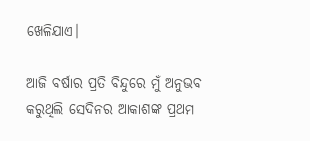ଖେଳିଯାଏ।

ଆଜି ବର୍ଷାର ପ୍ରତି ବିନ୍ଦୁରେ ମୁଁ ଅନୁଭବ କରୁଥିଲି ସେଦିନର ଆକାଶଙ୍କ ପ୍ରଥମ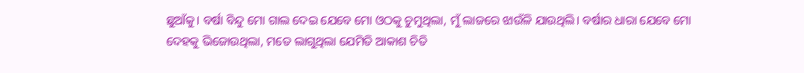ଛୁଆଁକୁ। ବର୍ଷା ବିନ୍ଦୁ ମୋ ଗାଲ ଦେଇ ଯେବେ ମୋ ଓଠକୁ ଚୁମୁଥିଲା, ମୁଁ ଲାଜରେ ଝାଉଁଳି ଯାଉଥିଲି। ବର୍ଷାର ଧାରା ଯେବେ ମୋ ଦେହକୁ ଭିଜୋଉଥିଲା, ମତେ ଲାଗୁଥିଲା ଯେମିତି ଆକାଶ ଚିତି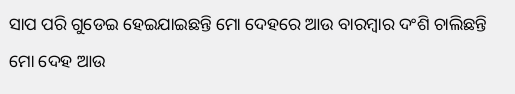ସାପ ପରି ଗୁଡେଇ ହେଇଯାଇଛନ୍ତି ମୋ ଦେହରେ ଆଉ ବାରମ୍ବାର ଦଂଶି ଚାଲିଛନ୍ତି ମୋ ଦେହ ଆଉ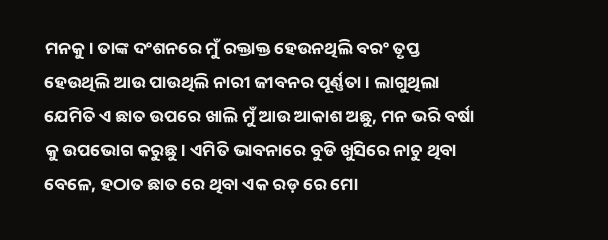ମନକୁ। ତାଙ୍କ ଦଂଶନରେ ମୁଁ ରକ୍ତାକ୍ତ ହେଉନଥିଲି ବରଂ ତୃପ୍ତ ହେଉଥିଲି ଆଉ ପାଉଥିଲି ନାରୀ ଜୀବନର ପୂର୍ଣ୍ଣତା। ଲାଗୁଥିଲା ଯେମିତି ଏ ଛାତ ଉପରେ ଖାଲି ମୁଁ ଆଉ ଆକାଶ ଅଛୁ, ମନ ଭରି ବର୍ଷା କୁ ଉପଭୋଗ କରୁଛୁ। ଏମିତି ଭାବନାରେ ବୁଡି ଖୁସିରେ ନାଚୁ ଥିବା ବେଳେ, ହଠାତ ଛାତ ରେ ଥିବା ଏକ ରଡ଼ ରେ ମୋ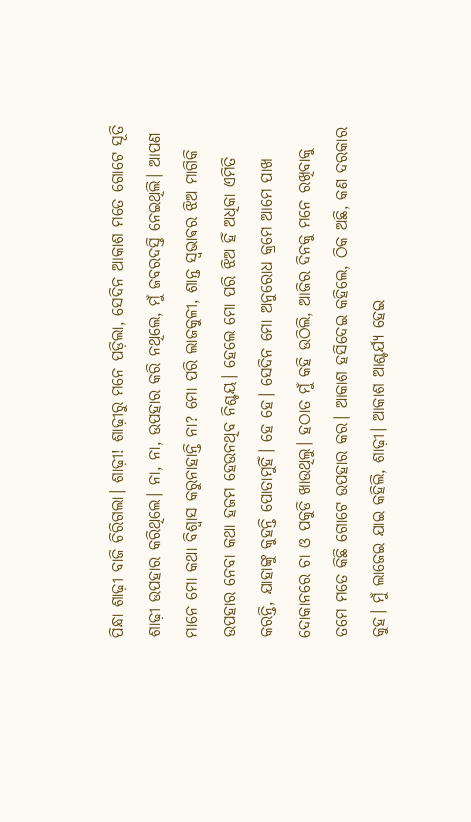ପିନ୍ଧା ଶାଢ଼ୀ ବାଜି ଚିରିଗଲା। ଶାଢ଼ୀ! ଶାଢ଼ୀରୁ ମନେ ପଡ଼ିଲା, ସେଦିନ ଆକାଶ ମତେ ଗୋଟେ ସୂତି ଶାଢ଼ୀ ଉପହାର କରିଥିଲେ। ନା, ନା, ଉପହାର କରି ନଥିଲେ, ମୁଁ ଜବରଦସ୍ତି ନେଇଥିଲି। ଆପଣ ମାନେ ମୋ କଥା ବିଶ୍ୱାସ କରୁନାହାନ୍ତି ନା? ମୋ ପରି ଲାଜକୁଳୀ, ଶାନ୍ତ ସ୍ଵଭାଵର ଝିଅ ମାଗିକି ଉପହାର ନେବା କଥା ହଜମ ହେଉନଥିବ ନିଶ୍ଚୟ। ହେଲେ ମୋ ପରି ଝିଅ ହିଁ ଅଧିକା ଏମିତି କରନ୍ତି, ଯାହାଙ୍କୁ କୁହନ୍ତି ପୋତାମୁହିଁ। ହେ ହେ। ସେଦିନ ମୋ ଅନୁରୋଧ କ୍ରମେ ଆମେ ପାଖ ଦୋକାନରେ ଚା ଓ ପକୁଡି ଖାଉଥିଲୁ। ହଠାତ ମୁଁ କହି ଉଠିଲି, ଆଜିର ଦିନକୁ ମନେ ରଖିବାକୁ ତମେ ମତେ କିଛି ଗୋଟେ ଉପହାର କର। ଆକାଶ ହସିଦେଇ କହିଲେ, ଠିକ ଅଛି, କଣ ଦରକାର କୁହ। ମୁଁ ଲାଜେଇ ଯାଇ କହିଲି, ଶାଢ଼ୀ। ଆକାଶ ଆଶ୍ଚର୍ଯ୍ୟ ହେଇ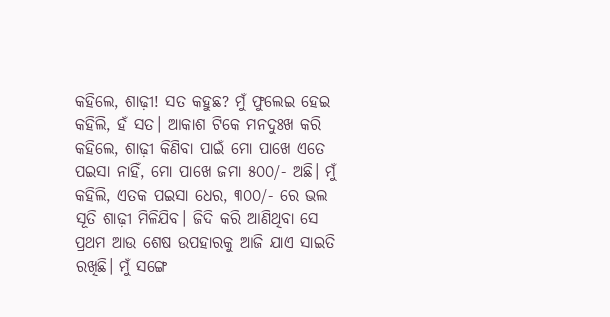କହିଲେ, ଶାଢ଼ୀ! ସତ କହୁଛ? ମୁଁ ଫୁଲେଇ ହେଇ କହିଲି, ହଁ ସତ। ଆକାଶ ଟିକେ ମନଦୁଃଖ କରି କହିଲେ, ଶାଢ଼ୀ କିଣିବା ପାଇଁ ମୋ ପାଖେ ଏତେ ପଇସା ନାହିଁ, ମୋ ପାଖେ ଜମା ୫୦୦/- ଅଛି। ମୁଁ କହିଲି, ଏତକ ପଇସା ଧେର, ୩୦୦/- ରେ ଭଲ ସୂତି ଶାଢ଼ୀ ମିଳିଯିବ। ଜିଦି କରି ଆଣିଥିବା ସେ ପ୍ରଥମ ଆଉ ଶେଷ ଉପହାରକୁ ଆଜି ଯାଏ ସାଇତି ରଖିଛି। ମୁଁ ସଙ୍ଗେ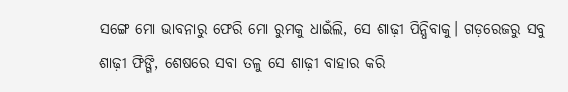ସଙ୍ଗେ ମୋ ଭାବନାରୁ ଫେରି ମୋ ରୁମକୁ ଧାଇଁଲି, ସେ ଶାଢ଼ୀ ପିନ୍ଧିବାକୁ। ଗଡ଼ରେଜରୁ ସବୁ ଶାଢ଼ୀ ଫିଙ୍ଗି, ଶେଷରେ ସବା ତଳୁ ସେ ଶାଢ଼ୀ ବାହାର କରି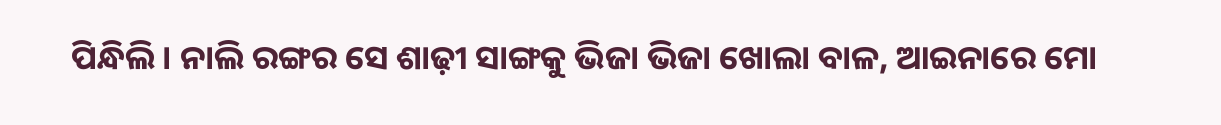ପିନ୍ଧିଲି। ନାଲି ରଙ୍ଗର ସେ ଶାଢ଼ୀ ସାଙ୍ଗକୁ ଭିଜା ଭିଜା ଖୋଲା ବାଳ, ଆଇନାରେ ମୋ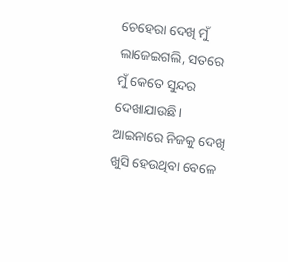ଚେହେରା ଦେଖି ମୁଁ ଲାଜେଇଗଲି, ସତରେ ମୁଁ କେତେ ସୁନ୍ଦର ଦେଖାଯାଉଛି। ଆଇନାରେ ନିଜକୁ ଦେଖି ଖୁସି ହେଉଥିବା ବେଳେ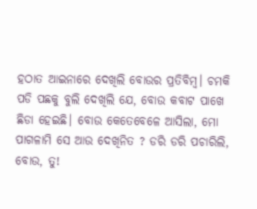ହଠାତ ଆଇନାରେ ଦେଖିଲି ବୋଉର ପ୍ରତିବିମ୍ବ। ଚମକି ପଡି ପଛକୁ ବୁଲି ଦେଖିଲି ଯେ, ବୋଉ କବାଟ ପାଖେ ଛିଡା ହେଇଛି। ବୋଉ କେତେବେଳେ ଆସିଲା, ମୋ ପାଗଳାମି ସେ ଆଉ ଦେଖିନିତ ? ଡରି ଡରି ପଚାରିଲି, ବୋଉ, ତୁ!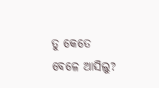ତୁ କେତେ ବେଳେ ଆସିଲୁ?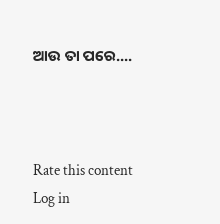ଆଉ ତା ପରେ....



Rate this content
Log in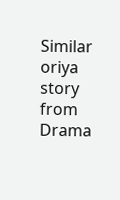Similar oriya story from Drama